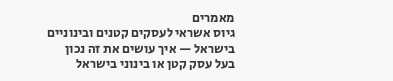מאמרים
גיוס אשראי לעסקים קטנים ובינוניים בישראל — איך עושים את זה נכון
בעל עסק קטן או בינוני בישראל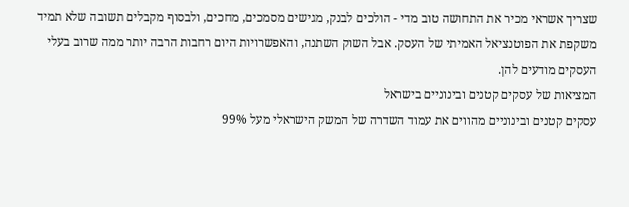שצריך אשראי מכיר את התחושה טוב מדי - הולכים לבנק, מגישים מסמכים, מחכים, ולבסוף מקבלים תשובה שלא תמיד משקפת את הפוטנציאל האמיתי של העסק. אבל השוק השתנה, והאפשרויות היום רחבות הרבה יותר ממה שרוב בעלי העסקים מודעים להן.
המציאות של עסקים קטנים ובינוניים בישראל
עסקים קטנים ובינוניים מהווים את עמוד השדרה של המשק הישראלי מעל 99%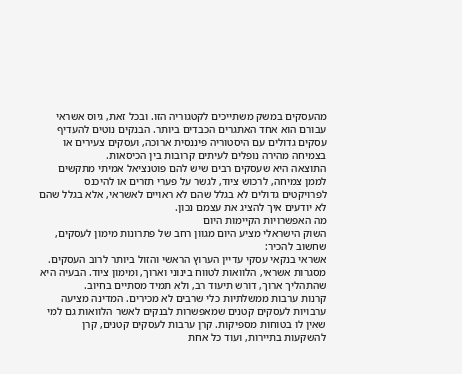מהעסקים במשק משתייכים לקטגוריה הזו. ובכל זאת, גיוס אשראי עבורם הוא אחד האתגרים הכבדים ביותר. הבנקים נוטים להעדיף עסקים גדולים עם היסטוריה פיננסית ארוכה, ועסקים צעירים או בצמיחה מהירה נופלים לעיתים קרובות בין הכיסאות.
התוצאה היא שעסקים רבים שיש להם פוטנציאל אמיתי מתקשים לממן צמיחה, לרכוש ציוד, לגשר על פערי תזרים או להיכנס לפרויקטים גדולים לא בגלל שהם לא ראויים לאשראי, אלא בגלל שהם לא יודעים איך להציג את עצמם נכון.
מה האפשרויות הקיימות היום
השוק הישראלי מציע היום מגוון רחב של פתרונות מימון לעסקים, שחשוב להכיר:
אשראי בנקאי עסקי עדיין הערוץ הראשי והזול ביותר לרוב העסקים. מסגרות אשראי, הלוואות לטווח בינוני וארוך, ומימון ציוד. הבעיה היא שהתהליך ארוך, דורש תיעוד רב, ולא תמיד מסתיים בחיוב.
קרנות ערבות ממשלתיות כלי שרבים לא מכירים. המדינה מציעה ערבויות לעסקים קטנים שמאפשרות לבנקים לאשר הלוואות גם למי שאין לו בטוחות מספיקות. קרן ערבות לעסקים קטנים, קרן להשקעות בתיירות, ועוד כל אחת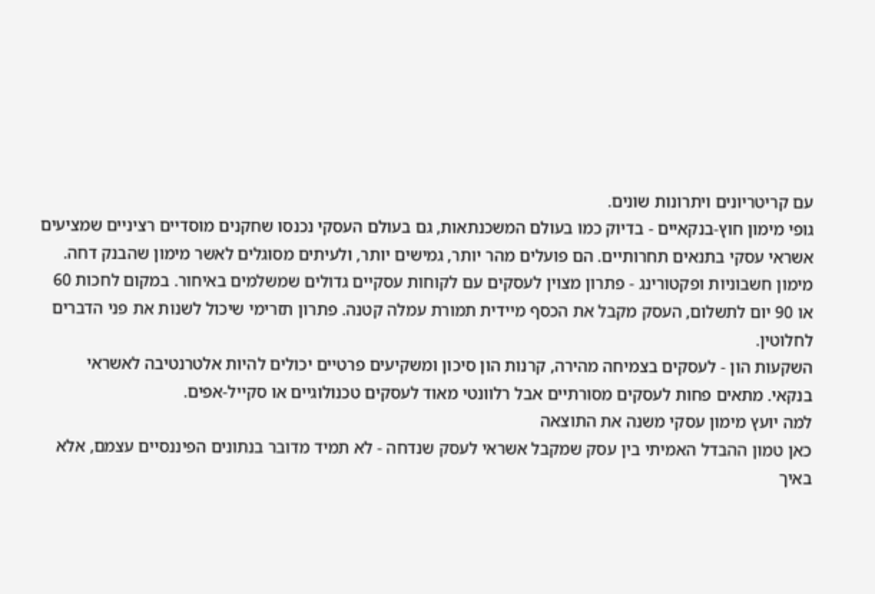עם קריטריונים ויתרונות שונים.
גופי מימון חוץ-בנקאיים - בדיוק כמו בעולם המשכנתאות, גם בעולם העסקי נכנסו שחקנים מוסדיים רציניים שמציעים אשראי עסקי בתנאים תחרותיים. הם פועלים מהר יותר, גמישים יותר, ולעיתים מסוגלים לאשר מימון שהבנק דחה.
מימון חשבוניות ופקטורינג - פתרון מצוין לעסקים עם לקוחות עסקיים גדולים שמשלמים באיחור. במקום לחכות 60 או 90 יום לתשלום, העסק מקבל את הכסף מיידית תמורת עמלה קטנה. פתרון תזרימי שיכול לשנות את פני הדברים לחלוטין.
השקעות הון - לעסקים בצמיחה מהירה, קרנות הון סיכון ומשקיעים פרטיים יכולים להיות אלטרנטיבה לאשראי בנקאי. מתאים פחות לעסקים מסורתיים אבל רלוונטי מאוד לעסקים טכנולוגיים או סקייל-אפים.
למה יועץ מימון עסקי משנה את התוצאה
כאן טמון ההבדל האמיתי בין עסק שמקבל אשראי לעסק שנדחה - לא תמיד מדובר בנתונים הפיננסיים עצמם, אלא באיך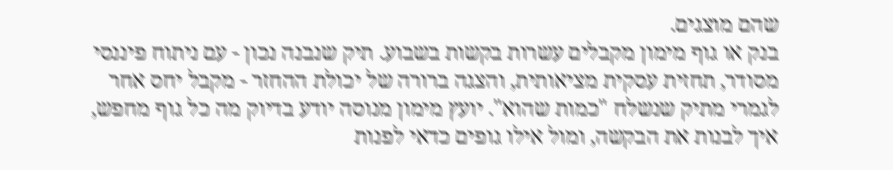שהם מוצגים.
בנק או גוף מימון מקבלים עשרות בקשות בשבוע. תיק שנבנה נכון - עם ניתוח פיננסי מסודר, תחזית עסקית מציאותית, והצגה ברורה של יכולת ההחזר - מקבל יחס אחר לגמרי מתיק שנשלח "כמות שהוא". יועץ מימון מנוסה יודע בדיוק מה כל גוף מחפש, איך לבנות את הבקשה, ומול אילו גופים כדאי לפנות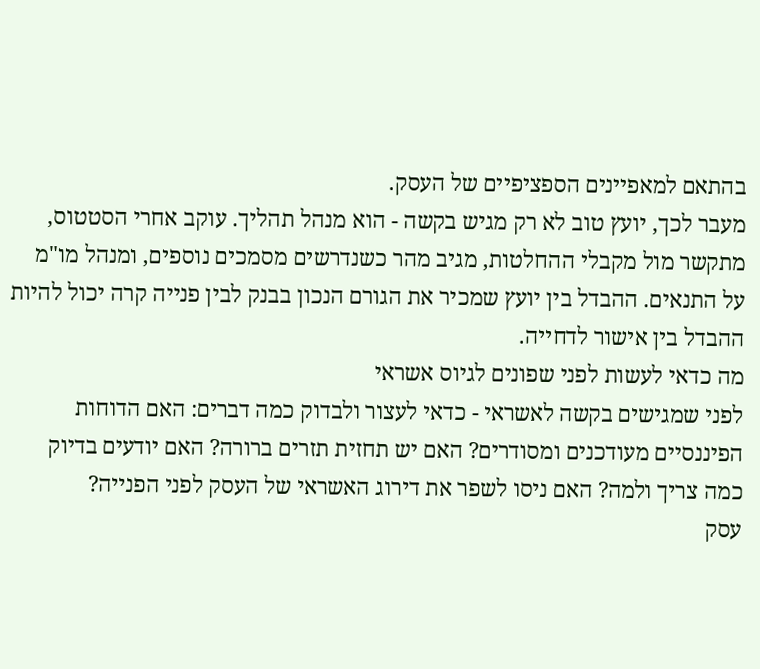בהתאם למאפיינים הספציפיים של העסק.
מעבר לכך, יועץ טוב לא רק מגיש בקשה - הוא מנהל תהליך. עוקב אחרי הסטטוס, מתקשר מול מקבלי ההחלטות, מגיב מהר כשנדרשים מסמכים נוספים, ומנהל מו"מ על התנאים. ההבדל בין יועץ שמכיר את הגורם הנכון בבנק לבין פנייה קרה יכול להיות ההבדל בין אישור לדחייה.
מה כדאי לעשות לפני שפונים לגיוס אשראי
לפני שמגישים בקשה לאשראי - כדאי לעצור ולבדוק כמה דברים: האם הדוחות הפיננסיים מעודכנים ומסודרים? האם יש תחזית תזרים ברורה? האם יודעים בדיוק כמה צריך ולמה? האם ניסו לשפר את דירוג האשראי של העסק לפני הפנייה?
עסק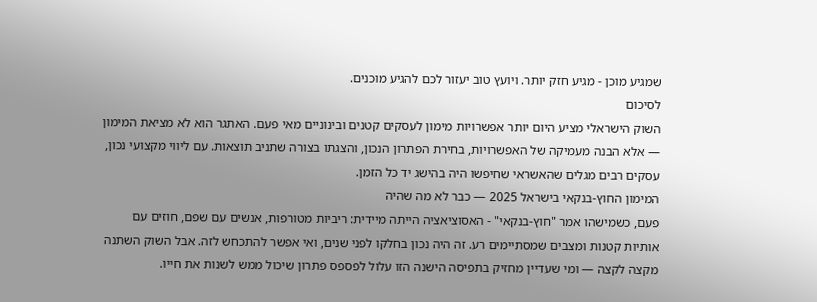שמגיע מוכן - מגיע חזק יותר. ויועץ טוב יעזור לכם להגיע מוכנים.
לסיכום
השוק הישראלי מציע היום יותר אפשרויות מימון לעסקים קטנים ובינוניים מאי פעם. האתגר הוא לא מציאת המימון — אלא הבנה מעמיקה של האפשרויות, בחירת הפתרון הנכון, והצגתו בצורה שתניב תוצאות. עם ליווי מקצועי נכון, עסקים רבים מגלים שהאשראי שחיפשו היה בהישג יד כל הזמן.
המימון החוץ-בנקאי בישראל 2025 — כבר לא מה שהיה
פעם, כשמישהו אמר "חוץ-בנקאי" - האסוציאציה הייתה מיידית: ריביות מטורפות, אנשים עם שפם, חוזים עם אותיות קטנות ומצבים שמסתיימים רע. זה היה נכון בחלקו לפני שנים, ואי אפשר להתכחש לזה. אבל השוק השתנה מקצה לקצה — ומי שעדיין מחזיק בתפיסה הישנה הזו עלול לפספס פתרון שיכול ממש לשנות את חייו.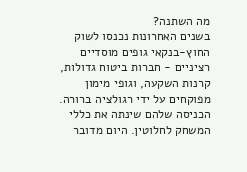מה השתנה?
בשנים האחרונות נכנסו לשוק החוץ-בנקאי גופים מוסדיים רציניים - חברות ביטוח גדולות, קרנות השקעה, וגופי מימון מפוקחים על ידי רגולציה ברורה. הכניסה שלהם שינתה את כללי המשחק לחלוטין. היום מדובר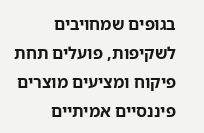בגופים שמחויבים לשקיפות, פועלים תחת פיקוח ומציעים מוצרים פיננסיים אמיתיים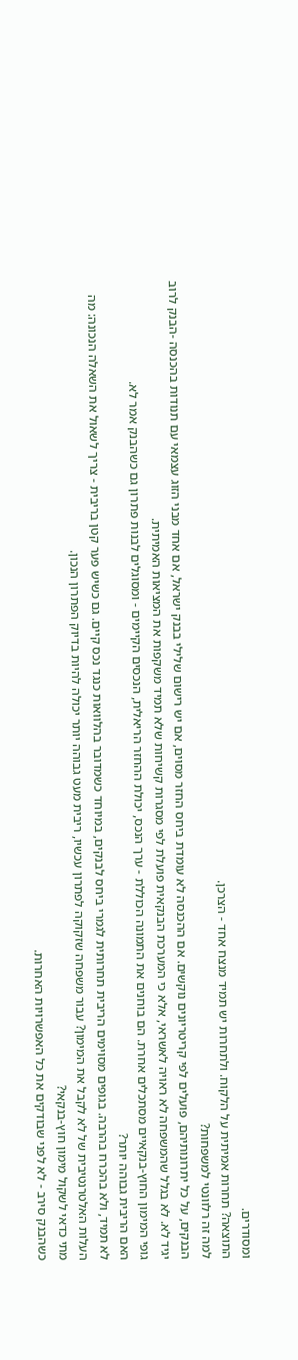ומסודרים.
התוצאה? תחרות אמיתית על הלקוח. ולתחרות יש תמיד מנצח אחד - הצרכן.
למה זה רלוונטי למשפחות?
הבנקים, על כל יתרונותיהם, פועלים לפי קריטריונים נוקשים. אם ההכנסה לא עומדת ביחס החזר מסוים, אם יש רישום שלילי בבנק ישראל, אם אחד מבני הזוג עצמאי עם תנודות בהכנסה -הבנק לרוב יגיד לא. לא בגלל שהמשפחה לא ראויה לאשראי, אלא כי המערכת הבנקאית פועלת לפי מסגרות קשיחות שלא תמיד משקפות את המציאות האמיתית.
גופי המימון החוץ-בנקאיים מסתכלים אחרת. הם בוחנים את התמונה הכוללת - ערך הנכס, יכולת ההחזר הריאלית, הנכסים הקיימים - ומסוגלים לבנות פתרון גם כשהבנק אמר לא.
האם הריבית גבוהה יותר?
לא תמיד, ולא בהכרח בהרבה. בגופים מסוימים הריבית תחרותית לגמרי ביחס לבנקים, במיוחד כשמדובר בהלוואות כנגד נכס קיים. גם כשיש פער קטן בריבית - צריך לשאול את השאלה הנכונה: מה העלות האלטרנטיבית של לא לקבל את המימון? עבור משפחה שזקוקה לפתרון עכשיו, ריבית מעט גבוהה יותר יכולה להיות בדיוק הפתרון הנכון.
מתי כדאי לשקול מימון חוץ-בנקאי?
כשהבנק סירב - לא לפני שבודקים את כל האפשרויות האחרות.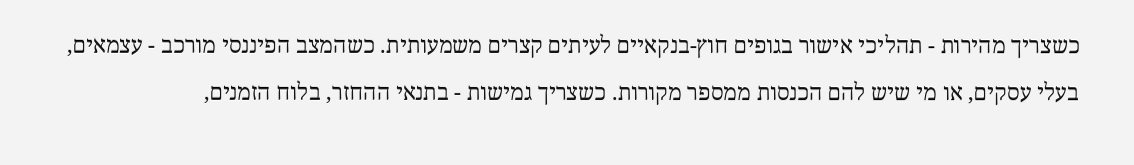כשצריך מהירות - תהליכי אישור בגופים חוץ-בנקאיים לעיתים קצרים משמעותית. כשהמצב הפיננסי מורכב - עצמאים, בעלי עסקים, או מי שיש להם הכנסות ממספר מקורות. כשצריך גמישות - בתנאי ההחזר, בלוח הזמנים,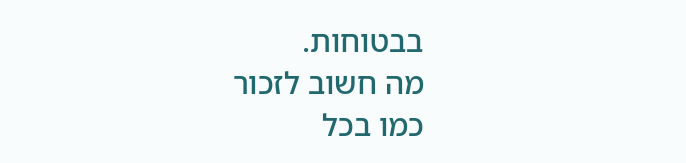בבטוחות.
מה חשוב לזכור
כמו בכל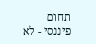תחום פיננסי - לא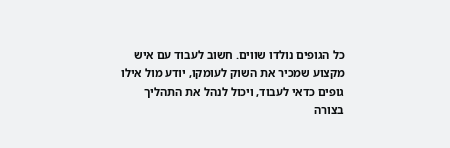כל הגופים נולדו שווים. חשוב לעבוד עם איש מקצוע שמכיר את השוק לעומקו, יודע מול אילו גופים כדאי לעבוד, ויכול לנהל את התהליך בצורה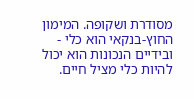מסודרת ושקופה. המימון החוץ-בנקאי הוא כלי - ובידיים הנכונות הוא יכול להיות כלי מציל חיים.